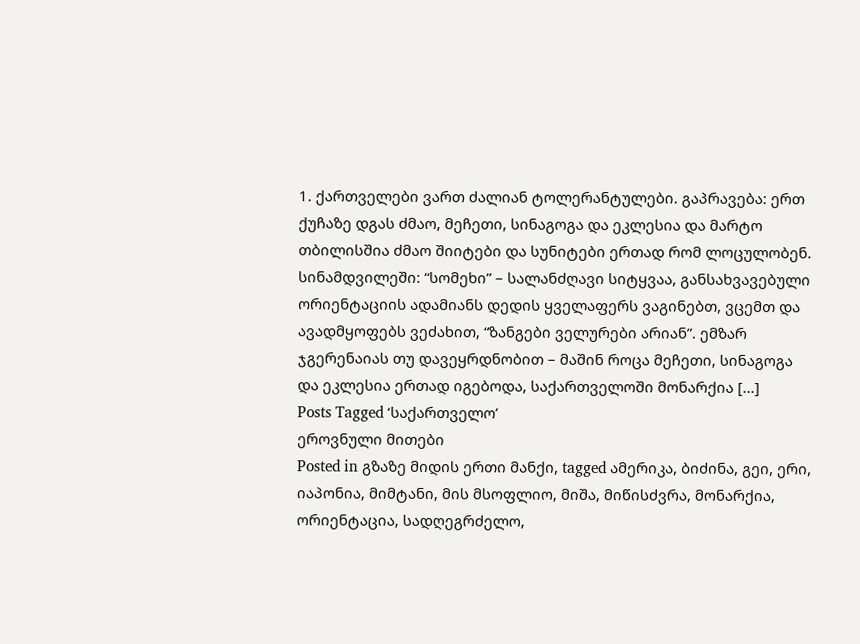1. ქართველები ვართ ძალიან ტოლერანტულები. გაპრავება: ერთ ქუჩაზე დგას ძმაო, მეჩეთი, სინაგოგა და ეკლესია და მარტო თბილისშია ძმაო შიიტები და სუნიტები ერთად რომ ლოცულობენ. სინამდვილეში: “სომეხი” – სალანძღავი სიტყვაა, განსახვავებული ორიენტაციის ადამიანს დედის ყველაფერს ვაგინებთ, ვცემთ და ავადმყოფებს ვეძახით, “ზანგები ველურები არიან”. ემზარ ჯგერენაიას თუ დავეყრდნობით – მაშინ როცა მეჩეთი, სინაგოგა და ეკლესია ერთად იგებოდა, საქართველოში მონარქია [...]
Posts Tagged ‘საქართველო’
ეროვნული მითები
Posted in გზაზე მიდის ერთი მანქი, tagged ამერიკა, ბიძინა, გეი, ერი, იაპონია, მიმტანი, მის მსოფლიო, მიშა, მიწისძვრა, მონარქია, ორიენტაცია, სადღეგრძელო,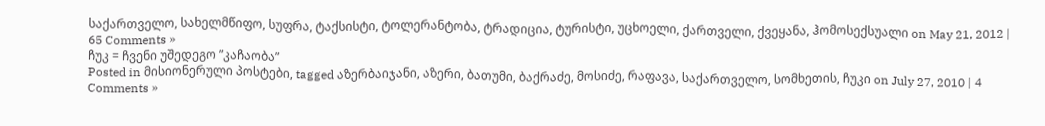საქართველო, სახელმწიფო, სუფრა, ტაქსისტი, ტოლერანტობა, ტრადიცია, ტურისტი, უცხოელი, ქართველი, ქვეყანა, ჰომოსექსუალი on May 21, 2012 | 65 Comments »
ჩუკ = ჩვენი უშედეგო ”კაჩაობა”
Posted in მისიონერული პოსტები, tagged აზერბაიჯანი, აზერი, ბათუმი, ბაქრაძე, მოსიძე, რაფავა, საქართველო, სომხეთის, ჩუკი on July 27, 2010 | 4 Comments »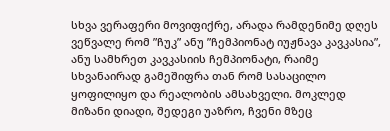სხვა ვერაფერი მოვიფიქრე, არადა რამდენიმე დღეს ვეწვალე რომ ”ჩუკ” ანუ ”ჩემპიონატ იუჟნავა კავკასია”, ანუ სამხრეთ კავკასიის ჩემპიონატი, რაიმე სხვანაირად გამეშიფრა თან რომ სასაცილო ყოფილიყო და რეალობის ამსახველი. მოკლედ მიზანი დიადი, შედეგი უაზრო, ჩვენი მზეც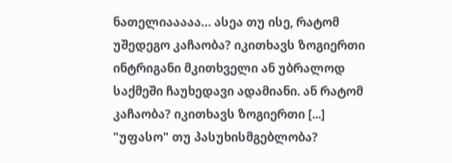ნათელიააააა… ასეა თუ ისე, რატომ უშედეგო კაჩაობა? იკითხავს ზოგიერთი ინტრიგანი მკითხველი ან უბრალოდ საქმეში ჩაუხედავი ადამიანი. ან რატომ კაჩაობა? იკითხავს ზოგიერთი [...]
"უფასო" თუ პასუხისმგებლობა?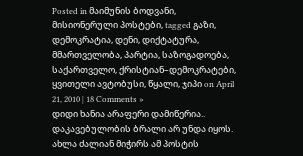Posted in მაიმუნის ბოდვანი, მისიონერული პოსტები, tagged გაზი, დემოკრატია, დენი, დიქტატურა, მმართველობა, პარტია, საზოგადოება, საქართველო, ქრისტიან–დემოკრატები, ყვითელი ავტობუსი, წყალი, ჯიპი on April 21, 2010 | 18 Comments »
დიდი ხანია არაფერი დამიწერია.. დაკავებულობის ბრალი არ უნდა იყოს. ახლა ძალიან მიჭირს ამ პოსტის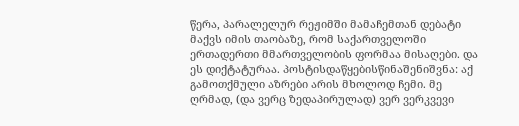წერა, პარალელურ რეჟიმში მამაჩემთან დებატი მაქვს იმის თაობაზე, რომ საქართველოში ერთადერთი მმართველობის ფორმაა მისაღები. და ეს დიქტატურაა. პოსტისდაწყებისწინაშენიშვნა: აქ გამოთქმული აზრები არის მხოლოდ ჩემი. მე ღრმად, (და ვერც ზედაპირულად) ვერ ვერკვევი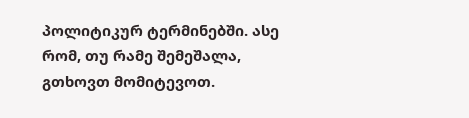პოლიტიკურ ტერმინებში. ასე რომ, თუ რამე შემეშალა, გთხოვთ მომიტევოთ.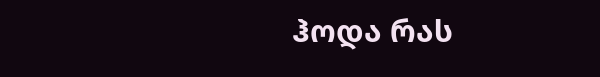ჰოდა რას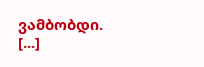ვამბობდი. [...]